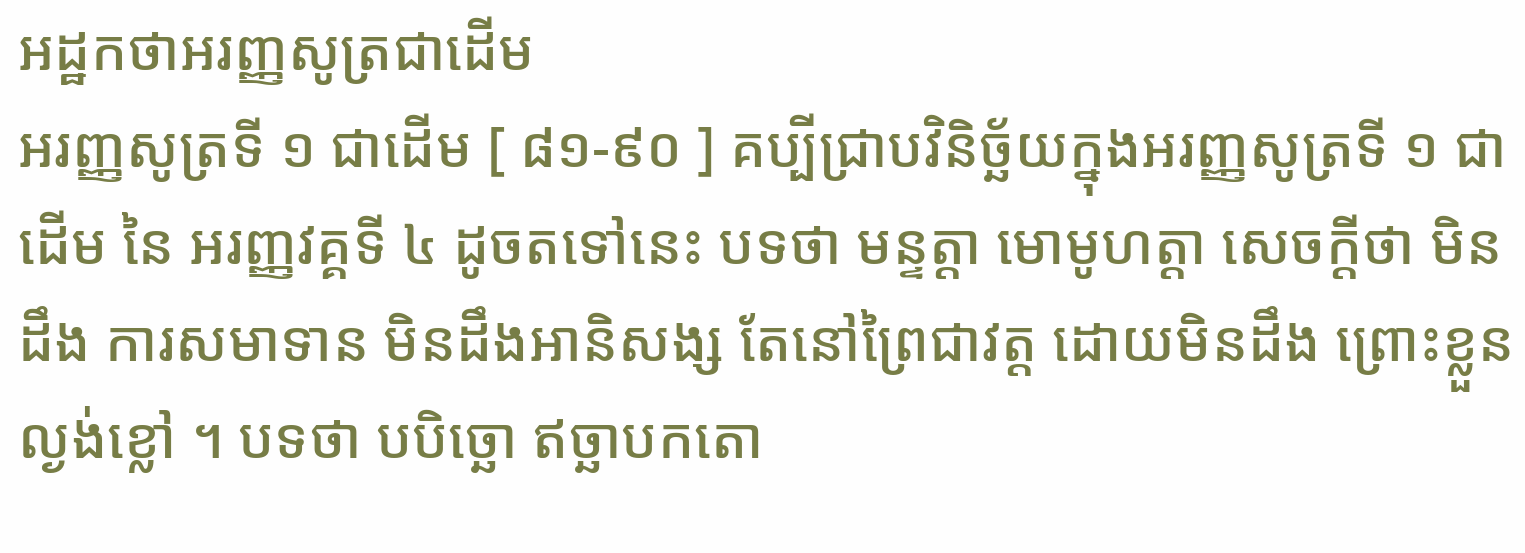អដ្ឋកថាអរញ្ញសូត្រជាដើម
អរញ្ញសូត្រទី ១ ជាដើម [ ៨១-៩០ ] គប្បីជ្រាបវិនិច្ឆ័យក្នុងអរញ្ញសូត្រទី ១ ជាដើម នៃ អរញ្ញវគ្គទី ៤ ដូចតទៅនេះ បទថា មន្ទត្តា មោមូហត្តា សេចក្តីថា មិនដឹង ការសមាទាន មិនដឹងអានិសង្ស តែនៅព្រៃជាវត្ត ដោយមិនដឹង ព្រោះខ្លួនល្ងង់ខ្លៅ ។ បទថា បបិច្ឆោ ឥច្ឆាបកតោ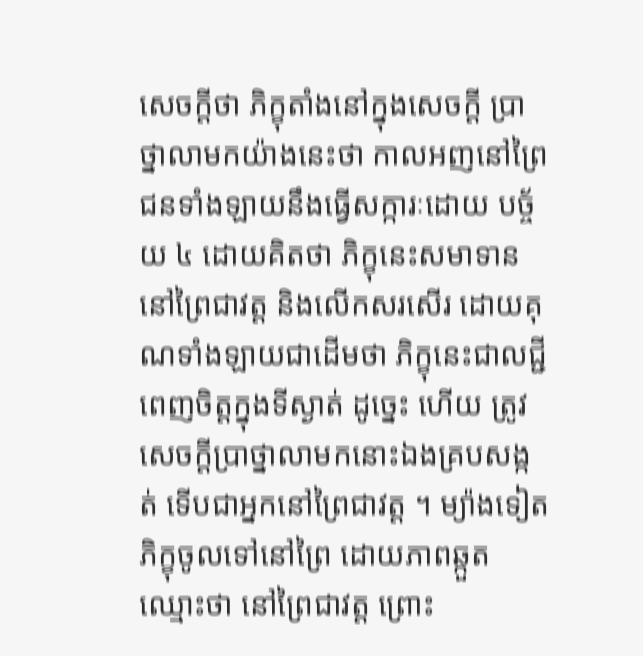សេចក្តីថា ភិក្ខុតាំងនៅក្នុងសេចក្តី ប្រាថ្នាលាមកយ៉ាងនេះថា កាលអញនៅព្រៃ ជនទាំងឡាយនឹងធ្វើសក្ការៈដោយ បច្ច័យ ៤ ដោយគិតថា ភិក្ខុនេះសមាទាននៅព្រៃជាវត្ត និងលើកសរសើរ ដោយគុណទាំងឡាយជាដើមថា ភិក្ខុនេះជាលជ្ជី ពេញចិត្តក្នុងទីស្ងាត់ ដូច្នេះ ហើយ ត្រូវសេចក្តីប្រាថ្នាលាមកនោះឯងគ្របសង្កត់ ទើបជាអ្នកនៅព្រៃជាវត្ត ។ ម្យ៉ាងទៀត ភិក្ខុចូលទៅនៅព្រៃ ដោយភាពឆ្កួត ឈ្មោះថា នៅព្រៃជាវត្ត ព្រោះ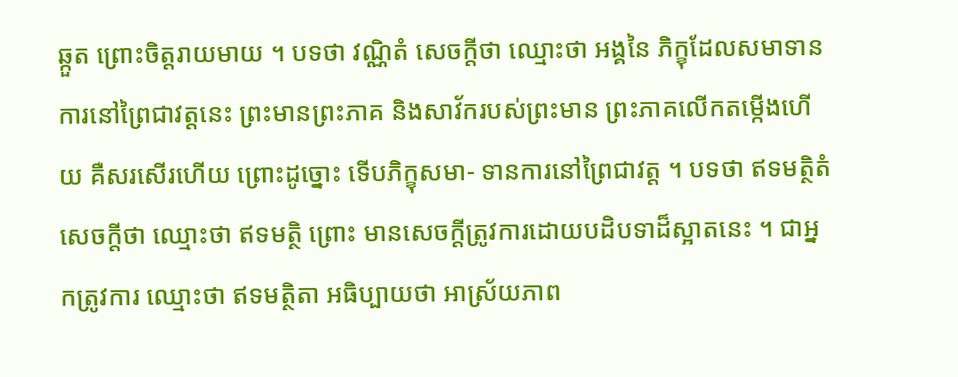ឆ្កួត ព្រោះចិត្តរាយមាយ ។ បទថា វណ្ណិតំ សេចក្តីថា ឈ្មោះថា អង្គនៃ ភិក្ខុដែលសមាទានការនៅព្រៃជាវត្តនេះ ព្រះមានព្រះភាគ និងសាវ័ករបស់ព្រះមាន ព្រះភាគលើកតម្កើងហើយ គឺសរសើរហើយ ព្រោះដូច្នោះ ទើបភិក្ខុសមា- ទានការនៅព្រៃជាវត្ត ។ បទថា ឥទមត្ថិតំ សេចក្តីថា ឈ្មោះថា ឥទមត្ថិ ព្រោះ មានសេចក្តីត្រូវការដោយបដិបទាដ៏ស្អាតនេះ ។ ជាអ្នកត្រូវការ ឈ្មោះថា ឥទមត្ថិតា អធិប្បាយថា អាស្រ័យភាព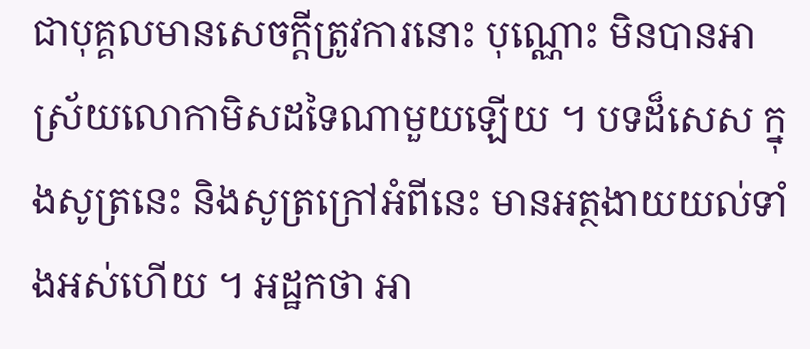ជាបុគ្គលមានសេចក្តីត្រូវការនោះ បុណ្ណោះ មិនបានអាស្រ័យលោកាមិសដទៃណាមួយឡើយ ។ បទដ៏សេស ក្នុងសូត្រនេះ និងសូត្រក្រៅអំពីនេះ មានអត្ថងាយយល់ទាំងអស់ហើយ ។ អដ្ឋកថា អា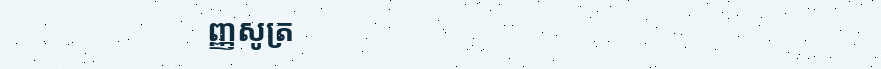ញ្ញសូត្រ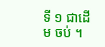ទី ១ ជាដើម ចប់ ។